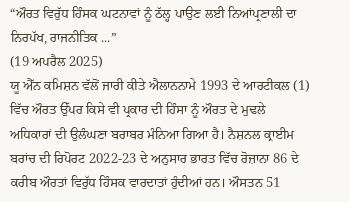“ਔਰਤ ਵਿਰੁੱਧ ਹਿੰਸਕ ਘਟਨਾਵਾਂ ਨੂੰ ਠੱਲ੍ਹ ਪਾਉਣ ਲਈ ਨਿਆਂਪ੍ਰਣਾਲੀ ਦਾ ਨਿਰਪੱਖ, ਰਾਜਨੀਤਿਕ ...”
(19 ਅਪਰੈਲ 2025)
ਯੂ ਐੱਨ ਕਮਿਸ਼ਨ ਵੱਲੋਂ ਜਾਰੀ ਕੀਤੇ ਐਲਾਨਨਾਮੇ 1993 ਦੇ ਆਰਟੀਕਲ (1) ਵਿੱਚ ਔਰਤ ਉੱਪਰ ਕਿਸੇ ਵੀ ਪ੍ਰਕਾਰ ਦੀ ਹਿੰਸਾ ਨੂੰ ਔਰਤ ਦੇ ਮੁਢਲੇ ਅਧਿਕਾਰਾਂ ਦੀ ਉਲੰਘਣਾ ਬਰਾਬਰ ਮੰਨਿਆ ਗਿਆ ਹੈ। ਨੈਸ਼ਨਲ ਕ੍ਰਾਈਮ ਬਰਾਂਚ ਦੀ ਰਿਪੋਰਟ 2022-23 ਦੇ ਅਨੁਸਾਰ ਭਾਰਤ ਵਿੱਚ ਰੋਜ਼ਾਨਾ 86 ਦੇ ਕਰੀਬ ਔਰਤਾਂ ਵਿਰੁੱਧ ਹਿੰਸਕ ਵਾਰਦਾਤਾਂ ਹੁੰਦੀਆਂ ਹਨ। ਔਸਤਨ 51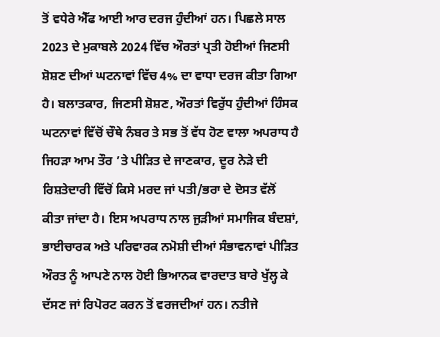ਤੋਂ ਵਧੇਰੇ ਐੱਫ ਆਈ ਆਰ ਦਰਜ ਹੁੰਦੀਆਂ ਹਨ। ਪਿਛਲੇ ਸਾਲ 2023 ਦੇ ਮੁਕਾਬਲੇ 2024 ਵਿੱਚ ਔਰਤਾਂ ਪ੍ਰਤੀ ਹੋਈਆਂ ਜਿਣਸੀ ਸ਼ੋਸ਼ਣ ਦੀਆਂ ਘਟਨਾਵਾਂ ਵਿੱਚ 4% ਦਾ ਵਾਧਾ ਦਰਜ ਕੀਤਾ ਗਿਆ ਹੈ। ਬਲਾਤਕਾਰ, ਜਿਣਸੀ ਸ਼ੋਸ਼ਣ, ਔਰਤਾਂ ਵਿਰੁੱਧ ਹੁੰਦੀਆਂ ਹਿੰਸਕ ਘਟਨਾਵਾਂ ਵਿੱਚੋਂ ਚੌਥੇ ਨੰਬਰ ਤੇ ਸਭ ਤੋਂ ਵੱਧ ਹੋਣ ਵਾਲਾ ਅਪਰਾਧ ਹੈ ਜਿਹੜਾ ਆਮ ਤੌਰ ’ਤੇ ਪੀੜਿਤ ਦੇ ਜਾਣਕਾਰ, ਦੂਰ ਨੇੜੇ ਦੀ ਰਿਸ਼ਤੇਦਾਰੀ ਵਿੱਚੋਂ ਕਿਸੇ ਮਰਦ ਜਾਂ ਪਤੀ/ਭਰਾ ਦੇ ਦੋਸਤ ਵੱਲੋਂ ਕੀਤਾ ਜਾਂਦਾ ਹੈ। ਇਸ ਅਪਰਾਧ ਨਾਲ ਜੁੜੀਆਂ ਸਮਾਜਿਕ ਬੰਦਸ਼ਾਂ, ਭਾਈਚਾਰਕ ਅਤੇ ਪਰਿਵਾਰਕ ਨਮੋਸ਼ੀ ਦੀਆਂ ਸੰਭਾਵਨਾਵਾਂ ਪੀੜਿਤ ਔਰਤ ਨੂੰ ਆਪਣੇ ਨਾਲ ਹੋਈ ਭਿਆਨਕ ਵਾਰਦਾਤ ਬਾਰੇ ਖੁੱਲ੍ਹ ਕੇ ਦੱਸਣ ਜਾਂ ਰਿਪੋਰਟ ਕਰਨ ਤੋਂ ਵਰਜਦੀਆਂ ਹਨ। ਨਤੀਜੇ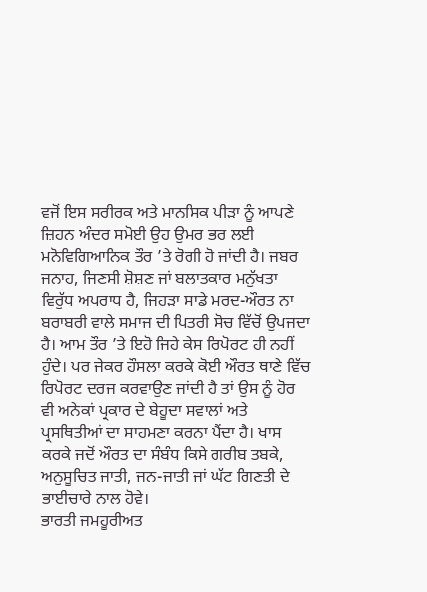ਵਜੋਂ ਇਸ ਸਰੀਰਕ ਅਤੇ ਮਾਨਸਿਕ ਪੀੜਾ ਨੂੰ ਆਪਣੇ ਜ਼ਿਹਨ ਅੰਦਰ ਸਮੋਈ ਉਹ ਉਮਰ ਭਰ ਲਈ ਮਨੋਵਿਗਿਆਨਿਕ ਤੌਰ ’ਤੇ ਰੋਗੀ ਹੋ ਜਾਂਦੀ ਹੈ। ਜਬਰ ਜਨਾਹ, ਜਿਣਸੀ ਸ਼ੋਸ਼ਣ ਜਾਂ ਬਲਾਤਕਾਰ ਮਨੁੱਖਤਾ ਵਿਰੁੱਧ ਅਪਰਾਧ ਹੈ, ਜਿਹੜਾ ਸਾਡੇ ਮਰਦ-ਔਰਤ ਨਾ ਬਰਾਬਰੀ ਵਾਲੇ ਸਮਾਜ ਦੀ ਪਿਤਰੀ ਸੋਚ ਵਿੱਚੋਂ ਉਪਜਦਾ ਹੈ। ਆਮ ਤੌਰ ’ਤੇ ਇਹੋ ਜਿਹੇ ਕੇਸ ਰਿਪੋਰਟ ਹੀ ਨਹੀਂ ਹੁੰਦੇ। ਪਰ ਜੇਕਰ ਹੌਸਲਾ ਕਰਕੇ ਕੋਈ ਔਰਤ ਥਾਣੇ ਵਿੱਚ ਰਿਪੋਰਟ ਦਰਜ ਕਰਵਾਉਣ ਜਾਂਦੀ ਹੈ ਤਾਂ ਉਸ ਨੂੰ ਹੋਰ ਵੀ ਅਨੇਕਾਂ ਪ੍ਰਕਾਰ ਦੇ ਬੇਹੂਦਾ ਸਵਾਲਾਂ ਅਤੇ ਪ੍ਰਸਥਿਤੀਆਂ ਦਾ ਸਾਹਮਣਾ ਕਰਨਾ ਪੈਂਦਾ ਹੈ। ਖਾਸ ਕਰਕੇ ਜਦੋਂ ਔਰਤ ਦਾ ਸੰਬੰਧ ਕਿਸੇ ਗਰੀਬ ਤਬਕੇ, ਅਨੁਸੂਚਿਤ ਜਾਤੀ, ਜਨ-ਜਾਤੀ ਜਾਂ ਘੱਟ ਗਿਣਤੀ ਦੇ ਭਾਈਚਾਰੇ ਨਾਲ ਹੋਵੇ।
ਭਾਰਤੀ ਜਮਹੂਰੀਅਤ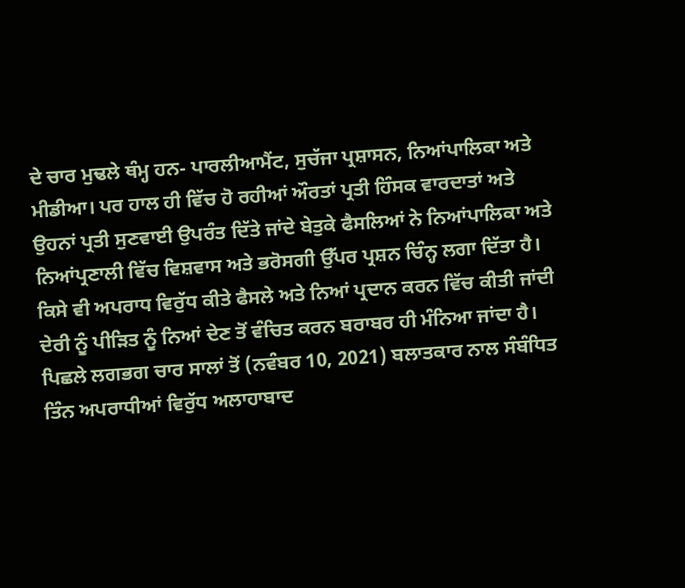ਦੇ ਚਾਰ ਮੁਢਲੇ ਥੰਮ੍ਹ ਹਨ- ਪਾਰਲੀਆਮੈਂਟ, ਸੁਚੱਜਾ ਪ੍ਰਸ਼ਾਸਨ, ਨਿਆਂਪਾਲਿਕਾ ਅਤੇ ਮੀਡੀਆ। ਪਰ ਹਾਲ ਹੀ ਵਿੱਚ ਹੋ ਰਹੀਆਂ ਔਰਤਾਂ ਪ੍ਰਤੀ ਹਿੰਸਕ ਵਾਰਦਾਤਾਂ ਅਤੇ ਉਹਨਾਂ ਪ੍ਰਤੀ ਸੁਣਵਾਈ ਉਪਰੰਤ ਦਿੱਤੇ ਜਾਂਦੇ ਬੇਤੁਕੇ ਫੈਸਲਿਆਂ ਨੇ ਨਿਆਂਪਾਲਿਕਾ ਅਤੇ ਨਿਆਂਪ੍ਰਣਾਲੀ ਵਿੱਚ ਵਿਸ਼ਵਾਸ ਅਤੇ ਭਰੋਸਗੀ ਉੱਪਰ ਪ੍ਰਸ਼ਨ ਚਿੰਨ੍ਹ ਲਗਾ ਦਿੱਤਾ ਹੈ। ਕਿਸੇ ਵੀ ਅਪਰਾਧ ਵਿਰੁੱਧ ਕੀਤੇ ਫੈਸਲੇ ਅਤੇ ਨਿਆਂ ਪ੍ਰਦਾਨ ਕਰਨ ਵਿੱਚ ਕੀਤੀ ਜਾਂਦੀ ਦੇਰੀ ਨੂੰ ਪੀੜਿਤ ਨੂੰ ਨਿਆਂ ਦੇਣ ਤੋਂ ਵੰਚਿਤ ਕਰਨ ਬਰਾਬਰ ਹੀ ਮੰਨਿਆ ਜਾਂਦਾ ਹੈ। ਪਿਛਲੇ ਲਗਭਗ ਚਾਰ ਸਾਲਾਂ ਤੋਂ (ਨਵੰਬਰ 10, 2021) ਬਲਾਤਕਾਰ ਨਾਲ ਸੰਬੰਧਿਤ ਤਿੰਨ ਅਪਰਾਧੀਆਂ ਵਿਰੁੱਧ ਅਲਾਹਾਬਾਦ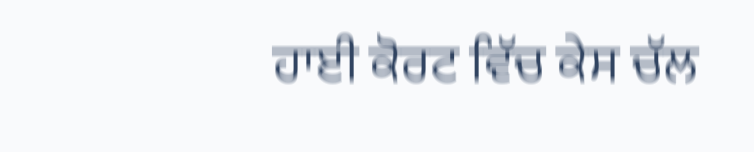ਹਾਈ ਕੋਰਟ ਵਿੱਚ ਕੇਸ ਚੱਲ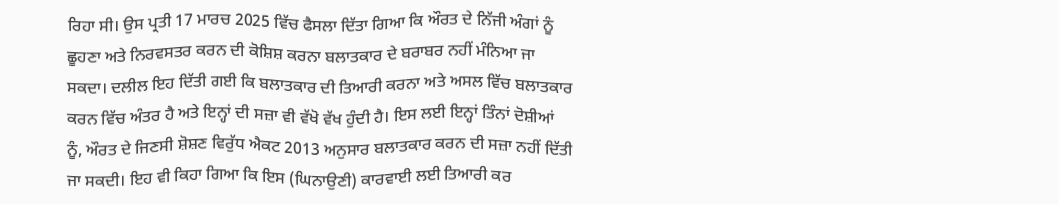ਰਿਹਾ ਸੀ। ਉਸ ਪ੍ਰਤੀ 17 ਮਾਰਚ 2025 ਵਿੱਚ ਫੈਸਲਾ ਦਿੱਤਾ ਗਿਆ ਕਿ ਔਰਤ ਦੇ ਨਿੱਜੀ ਅੰਗਾਂ ਨੂੰ ਛੂਹਣਾ ਅਤੇ ਨਿਰਵਸਤਰ ਕਰਨ ਦੀ ਕੋਸ਼ਿਸ਼ ਕਰਨਾ ਬਲਾਤਕਾਰ ਦੇ ਬਰਾਬਰ ਨਹੀਂ ਮੰਨਿਆ ਜਾ ਸਕਦਾ। ਦਲੀਲ ਇਹ ਦਿੱਤੀ ਗਈ ਕਿ ਬਲਾਤਕਾਰ ਦੀ ਤਿਆਰੀ ਕਰਨਾ ਅਤੇ ਅਸਲ ਵਿੱਚ ਬਲਾਤਕਾਰ ਕਰਨ ਵਿੱਚ ਅੰਤਰ ਹੈ ਅਤੇ ਇਨ੍ਹਾਂ ਦੀ ਸਜ਼ਾ ਵੀ ਵੱਖੋ ਵੱਖ ਹੁੰਦੀ ਹੈ। ਇਸ ਲਈ ਇਨ੍ਹਾਂ ਤਿੰਨਾਂ ਦੋਸ਼ੀਆਂ ਨੂੰ, ਔਰਤ ਦੇ ਜਿਣਸੀ ਸ਼ੋਸ਼ਣ ਵਿਰੁੱਧ ਐਕਟ 2013 ਅਨੁਸਾਰ ਬਲਾਤਕਾਰ ਕਰਨ ਦੀ ਸਜ਼ਾ ਨਹੀਂ ਦਿੱਤੀ ਜਾ ਸਕਦੀ। ਇਹ ਵੀ ਕਿਹਾ ਗਿਆ ਕਿ ਇਸ (ਘਿਨਾਉਣੀ) ਕਾਰਵਾਈ ਲਈ ਤਿਆਰੀ ਕਰ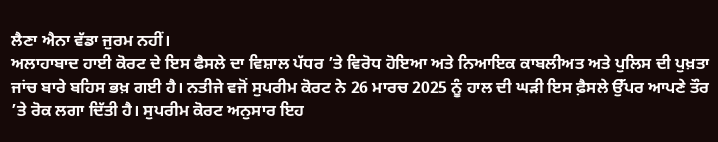ਲੈਣਾ ਐਨਾ ਵੱਡਾ ਜੁਰਮ ਨਹੀਂ।
ਅਲਾਹਾਬਾਦ ਹਾਈ ਕੋਰਟ ਦੇ ਇਸ ਫੈਸਲੇ ਦਾ ਵਿਸ਼ਾਲ ਪੱਧਰ ’ਤੇ ਵਿਰੋਧ ਹੋਇਆ ਅਤੇ ਨਿਆਇਕ ਕਾਬਲੀਅਤ ਅਤੇ ਪੁਲਿਸ ਦੀ ਪੁਖ਼ਤਾ ਜਾਂਚ ਬਾਰੇ ਬਹਿਸ ਭਖ਼ ਗਈ ਹੈ। ਨਤੀਜੇ ਵਜੋਂ ਸੁਪਰੀਮ ਕੋਰਟ ਨੇ 26 ਮਾਰਚ 2025 ਨੂੰ ਹਾਲ ਦੀ ਘੜੀ ਇਸ ਫ਼ੈਸਲੇ ਉੱਪਰ ਆਪਣੇ ਤੌਰ ’ਤੇ ਰੋਕ ਲਗਾ ਦਿੱਤੀ ਹੈ। ਸੁਪਰੀਮ ਕੋਰਟ ਅਨੁਸਾਰ ਇਹ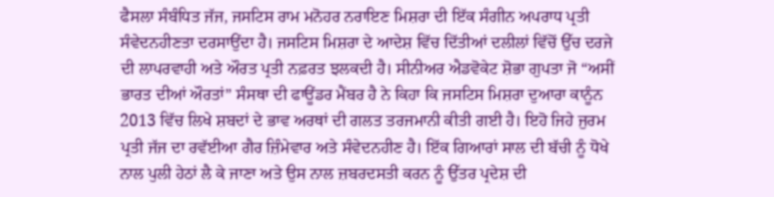ਫੈਸਲਾ ਸੰਬੰਧਿਤ ਜੱਜ, ਜਸਟਿਸ ਰਾਮ ਮਨੋਹਰ ਨਰਾਇਣ ਮਿਸ਼ਰਾ ਦੀ ਇੱਕ ਸੰਗੀਨ ਅਪਰਾਧ ਪ੍ਰਤੀ ਸੰਵੇਦਨਹੀਣਤਾ ਦਰਸਾਉਂਦਾ ਹੈ। ਜਸਟਿਸ ਮਿਸ਼ਰਾ ਦੇ ਆਦੇਸ਼ ਵਿੱਚ ਦਿੱਤੀਆਂ ਦਲੀਲਾਂ ਵਿੱਚੋਂ ਉੱਚ ਦਰਜੇ ਦੀ ਲਾਪਰਵਾਹੀ ਅਤੇ ਔਰਤ ਪ੍ਰਤੀ ਨਫ਼ਰਤ ਝਲਕਦੀ ਹੈ। ਸੀਨੀਅਰ ਐਡਵੋਕੇਟ ਸ਼ੋਭਾ ਗੁਪਤਾ ਜੋ “ਅਸੀਂ ਭਾਰਤ ਦੀਆਂ ਔਰਤਾਂ” ਸੰਸਥਾ ਦੀ ਫਾਊਂਡਰ ਮੈਂਬਰ ਹੈ ਨੇ ਕਿਹਾ ਕਿ ਜਸਟਿਸ ਮਿਸ਼ਰਾ ਦੁਆਰਾ ਕਾਨੂੰਨ 2013 ਵਿੱਚ ਲਿਖੇ ਸ਼ਬਦਾਂ ਦੇ ਭਾਵ ਅਰਥਾਂ ਦੀ ਗਲਤ ਤਰਜਮਾਨੀ ਕੀਤੀ ਗਈ ਹੈ। ਇਹੋ ਜਿਹੇ ਜੁਰਮ ਪ੍ਰਤੀ ਜੱਜ ਦਾ ਰਵੱਈਆ ਗੈਰ ਜ਼ਿੰਮੇਵਾਰ ਅਤੇ ਸੰਵੇਦਨਹੀਣ ਹੈ। ਇੱਕ ਗਿਆਰਾਂ ਸਾਲ ਦੀ ਬੱਚੀ ਨੂੰ ਧੋਖੇ ਨਾਲ ਪੁਲੀ ਹੇਠਾਂ ਲੈ ਕੇ ਜਾਣਾ ਅਤੇ ਉਸ ਨਾਲ ਜ਼ਬਰਦਸਤੀ ਕਰਨ ਨੂੰ ਉੱਤਰ ਪ੍ਰਦੇਸ਼ ਦੀ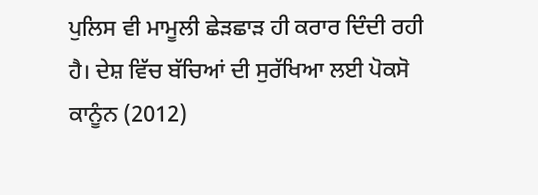ਪੁਲਿਸ ਵੀ ਮਾਮੂਲੀ ਛੇੜਛਾੜ ਹੀ ਕਰਾਰ ਦਿੰਦੀ ਰਹੀ ਹੈ। ਦੇਸ਼ ਵਿੱਚ ਬੱਚਿਆਂ ਦੀ ਸੁਰੱਖਿਆ ਲਈ ਪੋਕਸੋ ਕਾਨੂੰਨ (2012)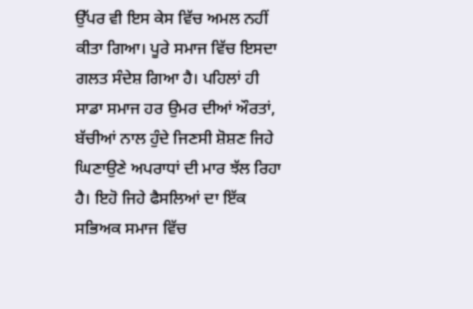ਉੱਪਰ ਵੀ ਇਸ ਕੇਸ ਵਿੱਚ ਅਮਲ ਨਹੀਂ ਕੀਤਾ ਗਿਆ। ਪੂਰੇ ਸਮਾਜ ਵਿੱਚ ਇਸਦਾ ਗਲਤ ਸੰਦੇਸ਼ ਗਿਆ ਹੈ। ਪਹਿਲਾਂ ਹੀ ਸਾਡਾ ਸਮਾਜ ਹਰ ਉਮਰ ਦੀਆਂ ਔਰਤਾਂ, ਬੱਚੀਆਂ ਨਾਲ ਹੁੰਦੇ ਜਿਣਸੀ ਸ਼ੋਸ਼ਣ ਜਿਹੇ ਘਿਣਾਉਣੇ ਅਪਰਾਧਾਂ ਦੀ ਮਾਰ ਝੱਲ ਰਿਹਾ ਹੈ। ਇਹੋ ਜਿਹੇ ਫੈਸਲਿਆਂ ਦਾ ਇੱਕ ਸਭਿਅਕ ਸਮਾਜ ਵਿੱਚ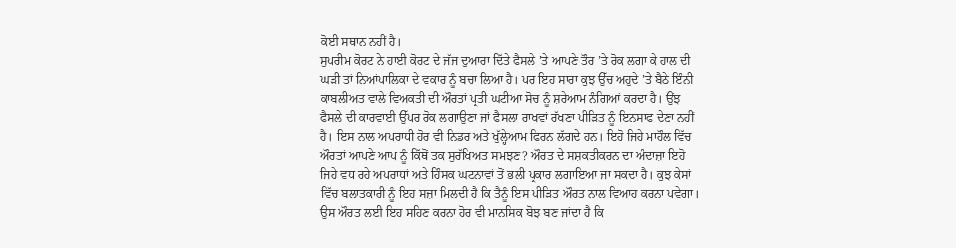ਕੋਈ ਸਥਾਨ ਨਹੀਂ ਹੈ।
ਸੁਪਰੀਮ ਕੋਰਟ ਨੇ ਹਾਈ ਕੋਰਟ ਦੇ ਜੱਜ ਦੁਆਰਾ ਦਿੱਤੇ ਫੈਸਲੇ ’ਤੇ ਆਪਣੇ ਤੌਰ ’ਤੇ ਰੋਕ ਲਗਾ ਕੇ ਹਾਲ ਦੀ ਘੜੀ ਤਾਂ ਨਿਆਂਪਾਲਿਕਾ ਦੇ ਵਕਾਰ ਨੂੰ ਬਚਾ ਲਿਆ ਹੈ। ਪਰ ਇਹ ਸਾਰਾ ਕੁਝ ਉੱਚ ਅਹੁਦੇ ’ਤੇ ਬੈਠੇ ਇੰਨੀ ਕਾਬਲੀਅਤ ਵਾਲੇ ਵਿਅਕਤੀ ਦੀ ਔਰਤਾਂ ਪ੍ਰਤੀ ਘਟੀਆ ਸੋਚ ਨੂੰ ਸ਼ਰੇਆਮ ਨੰਗਿਆਂ ਕਰਦਾ ਹੈ। ਉਂਝ ਫੈਸਲੇ ਦੀ ਕਾਰਵਾਈ ਉੱਪਰ ਰੋਕ ਲਗਾਉਣਾ ਜਾਂ ਫੈਸਲਾ ਰਾਖਵਾਂ ਰੱਖਣਾ ਪੀੜਿਤ ਨੂੰ ਇਨਸਾਫ ਦੇਣਾ ਨਹੀਂ ਹੈ। ਇਸ ਨਾਲ ਅਪਰਾਧੀ ਹੋਰ ਵੀ ਨਿਡਰ ਅਤੇ ਖੁੱਲ੍ਹੇਆਮ ਫਿਰਨ ਲੱਗਦੇ ਹਨ। ਇਹੋ ਜਿਹੇ ਮਾਹੌਲ ਵਿੱਚ ਔਰਤਾਂ ਆਪਣੇ ਆਪ ਨੂੰ ਕਿੱਥੋਂ ਤਕ ਸੁਰੱਖਿਅਤ ਸਮਝਣ? ਔਰਤ ਦੇ ਸਸ਼ਕਤੀਕਰਨ ਦਾ ਅੰਦਾਜ਼ਾ ਇਹੋ ਜਿਹੇ ਵਧ ਰਹੇ ਅਪਰਾਧਾਂ ਅਤੇ ਹਿੰਸਕ ਘਟਨਾਵਾਂ ਤੋਂ ਭਲੀ ਪ੍ਰਕਾਰ ਲਗਾਇਆ ਜਾ ਸਕਦਾ ਹੈ। ਕੁਝ ਕੇਸਾਂ ਵਿੱਚ ਬਲਾਤਕਾਰੀ ਨੂੰ ਇਹ ਸਜ਼ਾ ਮਿਲਦੀ ਹੈ ਕਿ ਤੈਨੂੰ ਇਸ ਪੀੜਿਤ ਔਰਤ ਨਾਲ ਵਿਆਹ ਕਰਨਾ ਪਵੇਗਾ। ਉਸ ਔਰਤ ਲਈ ਇਹ ਸਹਿਣ ਕਰਨਾ ਹੋਰ ਵੀ ਮਾਨਸਿਕ ਬੋਝ ਬਣ ਜਾਂਦਾ ਹੈ ਕਿ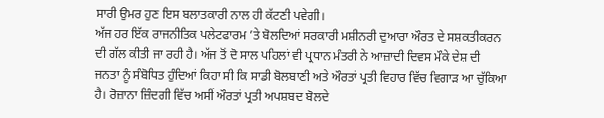ਸਾਰੀ ਉਮਰ ਹੁਣ ਇਸ ਬਲਾਤਕਾਰੀ ਨਾਲ ਹੀ ਕੱਟਣੀ ਪਵੇਗੀ।
ਅੱਜ ਹਰ ਇੱਕ ਰਾਜਨੀਤਿਕ ਪਲੇਟਫਾਰਮ ’ਤੇ ਬੋਲਦਿਆਂ ਸਰਕਾਰੀ ਮਸ਼ੀਨਰੀ ਦੁਆਰਾ ਔਰਤ ਦੇ ਸਸ਼ਕਤੀਕਰਨ ਦੀ ਗੱਲ ਕੀਤੀ ਜਾ ਰਹੀ ਹੈ। ਅੱਜ ਤੋਂ ਦੋ ਸਾਲ ਪਹਿਲਾਂ ਵੀ ਪ੍ਰਧਾਨ ਮੰਤਰੀ ਨੇ ਆਜ਼ਾਦੀ ਦਿਵਸ ਮੌਕੇ ਦੇਸ਼ ਦੀ ਜਨਤਾ ਨੂੰ ਸੰਬੋਧਿਤ ਹੁੰਦਿਆਂ ਕਿਹਾ ਸੀ ਕਿ ਸਾਡੀ ਬੋਲਬਾਣੀ ਅਤੇ ਔਰਤਾਂ ਪ੍ਰਤੀ ਵਿਹਾਰ ਵਿੱਚ ਵਿਗਾੜ ਆ ਚੁੱਕਿਆ ਹੈ। ਰੋਜ਼ਾਨਾ ਜ਼ਿੰਦਗੀ ਵਿੱਚ ਅਸੀਂ ਔਰਤਾਂ ਪ੍ਰਤੀ ਅਪਸ਼ਬਦ ਬੋਲਦੇ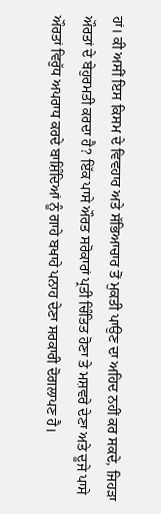ਹਾਂ। ਕੀ ਅਸੀਂ ਇਸ ਕਿਸਮ ਦੇ ਵਿਵਹਾਰ ਅਤੇ ਸੱਭਿਆਚਾਰ ਤੋਂ ਮੁਕਤੀ ਪਾਉਣ ਦਾ ਅਹਿਦ ਨਹੀਂ ਕਰ ਸਕਦੇ, ਜਿਹੜਾ ਔਰਤਾਂ ਦੇ ਬੇਹੁਰਮਤੀ ਕਰਦਾ ਹੈ? ਇੱਕ ਪਾਸੇ ਔਰਤ ਸਰੋਕਾਰਾਂ ਪ੍ਰਤੀ ਚਿੰਤਿਤ ਹੋਣਾ ਤੇ ਮਸ਼ਵਰੇ ਦੇਣਾ ਅਤੇ ਦੂਜੇ ਪਾਸੇ ਔਰਤਾਂ ਵਿਰੁੱਧ ਅਪਰਾਧ ਕਰਦੇ ਬਾਸ਼ਿੰਦਿਆਂ ਨੂੰ ਗਾਹੇ ਬਖਾਹੇ ਪਨਾਹ ਦੇਣਾ ਸਰਕਾਰੀ ਦੋਗਲਾਪਣ ਹੈ।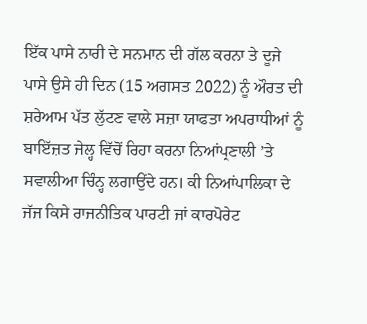ਇੱਕ ਪਾਸੇ ਨਾਰੀ ਦੇ ਸਨਮਾਨ ਦੀ ਗੱਲ ਕਰਨਾ ਤੇ ਦੂਜੇ ਪਾਸੇ ਉਸੇ ਹੀ ਦਿਨ (15 ਅਗਸਤ 2022) ਨੂੰ ਔਰਤ ਦੀ ਸ਼ਰੇਆਮ ਪੱਤ ਲੁੱਟਣ ਵਾਲੇ ਸਜ਼ਾ ਯਾਫਤਾ ਅਪਰਾਧੀਆਂ ਨੂੰ ਬਾਇੱਜ਼ਤ ਜੇਲ੍ਹ ਵਿੱਚੋਂ ਰਿਹਾ ਕਰਨਾ ਨਿਆਂਪ੍ਰਣਾਲੀ ’ਤੇ ਸਵਾਲੀਆ ਚਿੰਨ੍ਹ ਲਗਾਉਂਦੇ ਹਨ। ਕੀ ਨਿਆਂਪਾਲਿਕਾ ਦੇ ਜੱਜ ਕਿਸੇ ਰਾਜਨੀਤਿਕ ਪਾਰਟੀ ਜਾਂ ਕਾਰਪੋਰੇਟ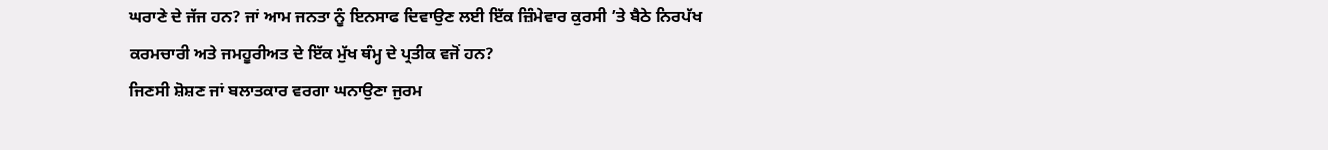ਘਰਾਣੇ ਦੇ ਜੱਜ ਹਨ? ਜਾਂ ਆਮ ਜਨਤਾ ਨੂੰ ਇਨਸਾਫ ਦਿਵਾਉਣ ਲਈ ਇੱਕ ਜ਼ਿੰਮੇਵਾਰ ਕੁਰਸੀ ’ਤੇ ਬੈਠੇ ਨਿਰਪੱਖ ਕਰਮਚਾਰੀ ਅਤੇ ਜਮਹੂਰੀਅਤ ਦੇ ਇੱਕ ਮੁੱਖ ਥੰਮ੍ਹ ਦੇ ਪ੍ਰਤੀਕ ਵਜੋਂ ਹਨ?
ਜਿਣਸੀ ਸ਼ੋਸ਼ਣ ਜਾਂ ਬਲਾਤਕਾਰ ਵਰਗਾ ਘਨਾਉਣਾ ਜੁਰਮ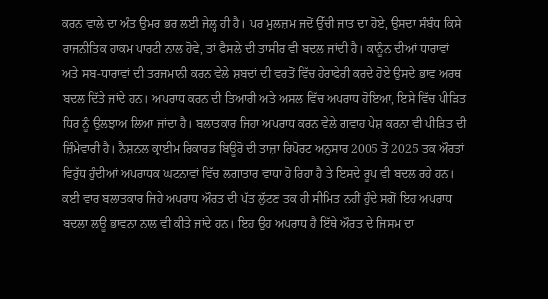ਕਰਨ ਵਾਲੇ ਦਾ ਅੰਤ ਉਮਰ ਭਰ ਲਈ ਜੇਲ੍ਹ ਹੀ ਹੈ। ਪਰ ਮੁਲਜ਼ਮ ਜਦੋਂ ਉੱਚੀ ਜਾਤ ਦਾ ਹੋਏ, ਉਸਦਾ ਸੰਬੰਧ ਕਿਸੇ ਰਾਜਨੀਤਿਕ ਹਾਕਮ ਪਾਰਟੀ ਨਾਲ ਹੋਵੇ, ਤਾਂ ਫੈਸਲੇ ਦੀ ਤਾਸੀਰ ਵੀ ਬਦਲ ਜਾਂਦੀ ਹੈ। ਕਾਨੂੰਨ ਦੀਆਂ ਧਾਰਾਵਾਂ ਅਤੇ ਸਬ-ਧਾਰਾਵਾਂ ਦੀ ਤਰਜਮਾਨੀ ਕਰਨ ਵੇਲੇ ਸ਼ਬਦਾਂ ਦੀ ਵਰਤੋਂ ਵਿੱਚ ਹੇਰਾਫੇਰੀ ਕਰਦੇ ਹੋਏ ਉਸਦੇ ਭਾਵ ਅਰਥ ਬਦਲ ਦਿੱਤੇ ਜਾਂਦੇ ਹਨ। ਅਪਰਾਧ ਕਰਨ ਦੀ ਤਿਆਰੀ ਅਤੇ ਅਸਲ ਵਿੱਚ ਅਪਰਾਧ ਹੋਇਆ, ਇਸੇ ਵਿੱਚ ਪੀੜਿਤ ਧਿਰ ਨੂੰ ਉਲਝਾਅ ਲਿਆ ਜਾਂਦਾ ਹੈ। ਬਲਾਤਕਾਰ ਜਿਹਾ ਅਪਰਾਧ ਕਰਨ ਵੇਲੇ ਗਵਾਹ ਪੇਸ਼ ਕਰਨਾ ਵੀ ਪੀੜਿਤ ਦੀ ਜ਼ਿੰਮੇਵਾਰੀ ਹੈ। ਨੈਸ਼ਨਲ ਕ੍ਰਾਈਮ ਰਿਕਾਰਡ ਬਿਊਰੋ ਦੀ ਤਾਜ਼ਾ ਰਿਪੋਰਟ ਅਨੁਸਾਰ 2005 ਤੋਂ 2025 ਤਕ ਔਰਤਾਂ ਵਿਰੁੱਧ ਹੁੰਦੀਆਂ ਅਪਰਾਧਕ ਘਟਨਾਵਾਂ ਵਿੱਚ ਲਗਾਤਾਰ ਵਾਧਾ ਹੋ ਰਿਹਾ ਹੈ ਤੇ ਇਸਦੇ ਰੂਪ ਵੀ ਬਦਲ ਰਹੇ ਹਨ। ਕਈ ਵਾਰ ਬਲਾਤਕਾਰ ਜਿਹੇ ਅਪਰਾਧ ਔਰਤ ਦੀ ਪੱਤ ਲੁੱਟਣ ਤਕ ਹੀ ਸੀਮਿਤ ਨਹੀਂ ਹੁੰਦੇ ਸਗੋਂ ਇਹ ਅਪਰਾਧ ਬਦਲਾ ਲਊ ਭਾਵਨਾ ਨਾਲ ਵੀ ਕੀਤੇ ਜਾਂਦੇ ਹਨ। ਇਹ ਉਹ ਅਪਰਾਧ ਹੈ ਇੱਥੇ ਔਰਤ ਦੇ ਜਿਸਮ ਦਾ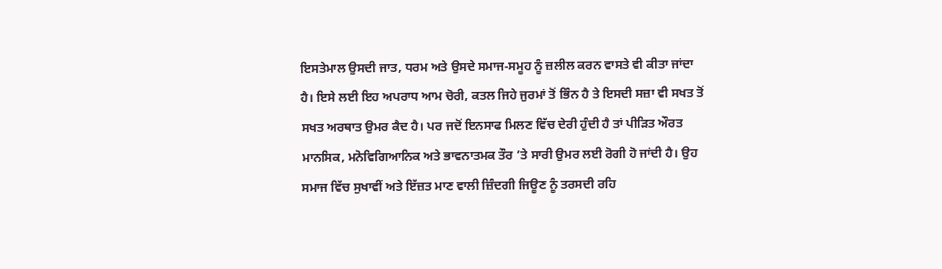ਇਸਤੇਮਾਲ ਉਸਦੀ ਜਾਤ, ਧਰਮ ਅਤੇ ਉਸਦੇ ਸਮਾਜ-ਸਮੂਹ ਨੂੰ ਜ਼ਲੀਲ ਕਰਨ ਵਾਸਤੇ ਵੀ ਕੀਤਾ ਜਾਂਦਾ ਹੈ। ਇਸੇ ਲਈ ਇਹ ਅਪਰਾਧ ਆਮ ਚੋਰੀ, ਕਤਲ ਜਿਹੇ ਜੁਰਮਾਂ ਤੋਂ ਭਿੰਨ ਹੈ ਤੇ ਇਸਦੀ ਸਜ਼ਾ ਵੀ ਸਖਤ ਤੋਂ ਸਖਤ ਅਰਥਾਤ ਉਮਰ ਕੈਦ ਹੈ। ਪਰ ਜਦੋਂ ਇਨਸਾਫ ਮਿਲਣ ਵਿੱਚ ਦੇਰੀ ਹੁੰਦੀ ਹੈ ਤਾਂ ਪੀੜਿਤ ਔਰਤ ਮਾਨਸਿਕ, ਮਨੋਵਿਗਿਆਨਿਕ ਅਤੇ ਭਾਵਨਾਤਮਕ ਤੌਰ ’ਤੇ ਸਾਰੀ ਉਮਰ ਲਈ ਰੋਗੀ ਹੋ ਜਾਂਦੀ ਹੈ। ਉਹ ਸਮਾਜ ਵਿੱਚ ਸੁਖਾਵੀਂ ਅਤੇ ਇੱਜ਼ਤ ਮਾਣ ਵਾਲੀ ਜ਼ਿੰਦਗੀ ਜਿਊਣ ਨੂੰ ਤਰਸਦੀ ਰਹਿ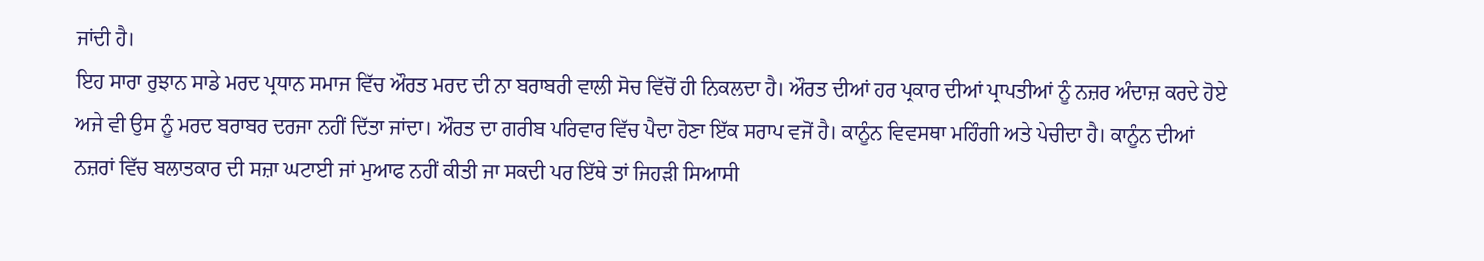ਜਾਂਦੀ ਹੈ।
ਇਹ ਸਾਰਾ ਰੁਝਾਨ ਸਾਡੇ ਮਰਦ ਪ੍ਰਧਾਨ ਸਮਾਜ ਵਿੱਚ ਔਰਤ ਮਰਦ ਦੀ ਨਾ ਬਰਾਬਰੀ ਵਾਲੀ ਸੋਚ ਵਿੱਚੋਂ ਹੀ ਨਿਕਲਦਾ ਹੈ। ਔਰਤ ਦੀਆਂ ਹਰ ਪ੍ਰਕਾਰ ਦੀਆਂ ਪ੍ਰਾਪਤੀਆਂ ਨੂੰ ਨਜ਼ਰ ਅੰਦਾਜ਼ ਕਰਦੇ ਹੋਏ ਅਜੇ ਵੀ ਉਸ ਨੂੰ ਮਰਦ ਬਰਾਬਰ ਦਰਜਾ ਨਹੀਂ ਦਿੱਤਾ ਜਾਂਦਾ। ਔਰਤ ਦਾ ਗਰੀਬ ਪਰਿਵਾਰ ਵਿੱਚ ਪੈਦਾ ਹੋਣਾ ਇੱਕ ਸਰਾਪ ਵਜੋਂ ਹੈ। ਕਾਨੂੰਨ ਵਿਵਸਥਾ ਮਹਿੰਗੀ ਅਤੇ ਪੇਚੀਦਾ ਹੈ। ਕਾਨੂੰਨ ਦੀਆਂ ਨਜ਼ਰਾਂ ਵਿੱਚ ਬਲਾਤਕਾਰ ਦੀ ਸਜ਼ਾ ਘਟਾਈ ਜਾਂ ਮੁਆਫ ਨਹੀਂ ਕੀਤੀ ਜਾ ਸਕਦੀ ਪਰ ਇੱਥੇ ਤਾਂ ਜਿਹੜੀ ਸਿਆਸੀ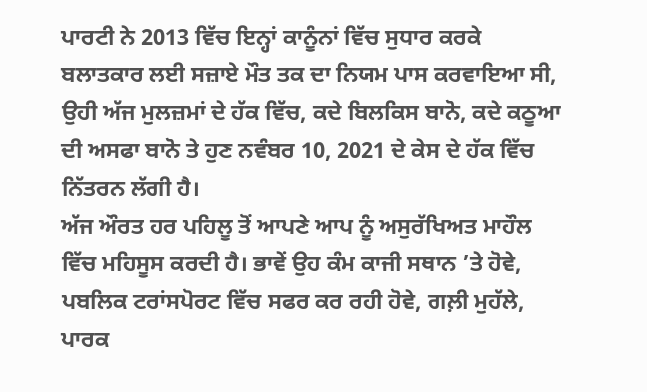ਪਾਰਟੀ ਨੇ 2013 ਵਿੱਚ ਇਨ੍ਹਾਂ ਕਾਨੂੰਨਾਂ ਵਿੱਚ ਸੁਧਾਰ ਕਰਕੇ ਬਲਾਤਕਾਰ ਲਈ ਸਜ਼ਾਏ ਮੌਤ ਤਕ ਦਾ ਨਿਯਮ ਪਾਸ ਕਰਵਾਇਆ ਸੀ, ਉਹੀ ਅੱਜ ਮੁਲਜ਼ਮਾਂ ਦੇ ਹੱਕ ਵਿੱਚ, ਕਦੇ ਬਿਲਕਿਸ ਬਾਨੋ, ਕਦੇ ਕਠੂਆ ਦੀ ਅਸਫਾ ਬਾਨੋ ਤੇ ਹੁਣ ਨਵੰਬਰ 10, 2021 ਦੇ ਕੇਸ ਦੇ ਹੱਕ ਵਿੱਚ ਨਿੱਤਰਨ ਲੱਗੀ ਹੈ।
ਅੱਜ ਔਰਤ ਹਰ ਪਹਿਲੂ ਤੋਂ ਆਪਣੇ ਆਪ ਨੂੰ ਅਸੁਰੱਖਿਅਤ ਮਾਹੌਲ ਵਿੱਚ ਮਹਿਸੂਸ ਕਰਦੀ ਹੈ। ਭਾਵੇਂ ਉਹ ਕੰਮ ਕਾਜੀ ਸਥਾਨ ’ਤੇ ਹੋਵੇ, ਪਬਲਿਕ ਟਰਾਂਸਪੋਰਟ ਵਿੱਚ ਸਫਰ ਕਰ ਰਹੀ ਹੋਵੇ, ਗਲ਼ੀ ਮੁਹੱਲੇ, ਪਾਰਕ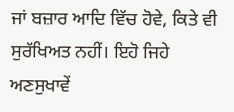ਜਾਂ ਬਜ਼ਾਰ ਆਦਿ ਵਿੱਚ ਹੋਵੇ, ਕਿਤੇ ਵੀ ਸੁਰੱਖਿਅਤ ਨਹੀਂ। ਇਹੋ ਜਿਹੇ ਅਣਸੁਖਾਵੇਂ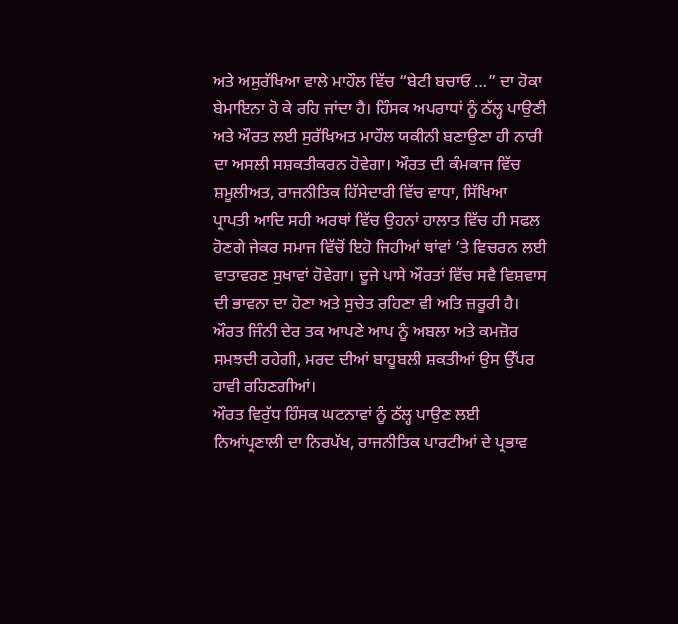ਅਤੇ ਅਸੁਰੱਖਿਆ ਵਾਲੇ ਮਾਹੌਲ ਵਿੱਚ “ਬੇਟੀ ਬਚਾਓ …” ਦਾ ਹੋਕਾ ਬੇਮਾਇਨਾ ਹੋ ਕੇ ਰਹਿ ਜਾਂਦਾ ਹੈ। ਹਿੰਸਕ ਅਪਰਾਧਾਂ ਨੂੰ ਠੱਲ੍ਹ ਪਾਉਣੀ ਅਤੇ ਔਰਤ ਲਈ ਸੁਰੱਖਿਅਤ ਮਾਹੌਲ ਯਕੀਨੀ ਬਣਾਉਣਾ ਹੀ ਨਾਰੀ ਦਾ ਅਸਲੀ ਸਸ਼ਕਤੀਕਰਨ ਹੋਵੇਗਾ। ਔਰਤ ਦੀ ਕੰਮਕਾਜ ਵਿੱਚ ਸ਼ਮੂਲੀਅਤ, ਰਾਜਨੀਤਿਕ ਹਿੱਸੇਦਾਰੀ ਵਿੱਚ ਵਾਧਾ, ਸਿੱਖਿਆ ਪ੍ਰਾਪਤੀ ਆਦਿ ਸਹੀ ਅਰਥਾਂ ਵਿੱਚ ਉਹਨਾਂ ਹਾਲਾਤ ਵਿੱਚ ਹੀ ਸਫਲ ਹੋਣਗੇ ਜੇਕਰ ਸਮਾਜ ਵਿੱਚੋਂ ਇਹੋ ਜਿਹੀਆਂ ਥਾਂਵਾਂ ’ਤੇ ਵਿਚਰਨ ਲਈ ਵਾਤਾਵਰਣ ਸੁਖਾਵਾਂ ਹੋਵੇਗਾ। ਦੂਜੇ ਪਾਸੇ ਔਰਤਾਂ ਵਿੱਚ ਸਵੈ ਵਿਸ਼ਵਾਸ ਦੀ ਭਾਵਨਾ ਦਾ ਹੋਣਾ ਅਤੇ ਸੁਚੇਤ ਰਹਿਣਾ ਵੀ ਅਤਿ ਜ਼ਰੂਰੀ ਹੈ। ਔਰਤ ਜਿੰਨੀ ਦੇਰ ਤਕ ਆਪਣੇ ਆਪ ਨੂੰ ਅਬਲਾ ਅਤੇ ਕਮਜ਼ੋਰ ਸਮਝਦੀ ਰਹੇਗੀ, ਮਰਦ ਦੀਆਂ ਬਾਹੂਬਲੀ ਸ਼ਕਤੀਆਂ ਉਸ ਉੱਪਰ ਹਾਵੀ ਰਹਿਣਗੀਆਂ।
ਔਰਤ ਵਿਰੁੱਧ ਹਿੰਸਕ ਘਟਨਾਵਾਂ ਨੂੰ ਠੱਲ੍ਹ ਪਾਉਣ ਲਈ ਨਿਆਂਪ੍ਰਣਾਲੀ ਦਾ ਨਿਰਪੱਖ, ਰਾਜਨੀਤਿਕ ਪਾਰਟੀਆਂ ਦੇ ਪ੍ਰਭਾਵ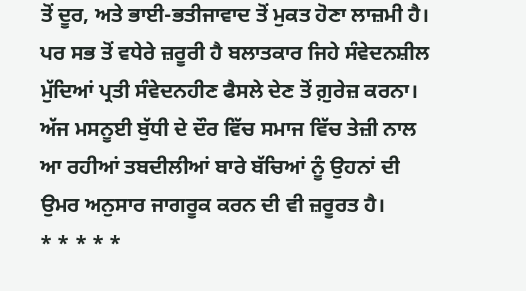ਤੋਂ ਦੂਰ, ਅਤੇ ਭਾਈ-ਭਤੀਜਾਵਾਦ ਤੋਂ ਮੁਕਤ ਹੋਣਾ ਲਾਜ਼ਮੀ ਹੈ। ਪਰ ਸਭ ਤੋਂ ਵਧੇਰੇ ਜ਼ਰੂਰੀ ਹੈ ਬਲਾਤਕਾਰ ਜਿਹੇ ਸੰਵੇਦਨਸ਼ੀਲ ਮੁੱਦਿਆਂ ਪ੍ਰਤੀ ਸੰਵੇਦਨਹੀਣ ਫੈਸਲੇ ਦੇਣ ਤੋਂ ਗ਼ੁਰੇਜ਼ ਕਰਨਾ। ਅੱਜ ਮਸਨੂਈ ਬੁੱਧੀ ਦੇ ਦੌਰ ਵਿੱਚ ਸਮਾਜ ਵਿੱਚ ਤੇਜ਼ੀ ਨਾਲ ਆ ਰਹੀਆਂ ਤਬਦੀਲੀਆਂ ਬਾਰੇ ਬੱਚਿਆਂ ਨੂੰ ਉਹਨਾਂ ਦੀ ਉਮਰ ਅਨੁਸਾਰ ਜਾਗਰੂਕ ਕਰਨ ਦੀ ਵੀ ਜ਼ਰੂਰਤ ਹੈ।
* * * * *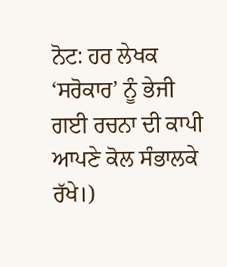ਨੋਟ: ਹਰ ਲੇਖਕ ‘ਸਰੋਕਾਰ’ ਨੂੰ ਭੇਜੀ ਗਈ ਰਚਨਾ ਦੀ ਕਾਪੀ ਆਪਣੇ ਕੋਲ ਸੰਭਾਲਕੇ ਰੱਖੇ।)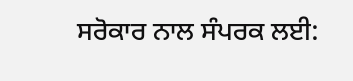ਸਰੋਕਾਰ ਨਾਲ ਸੰਪਰਕ ਲਈ: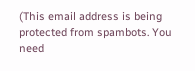(This email address is being protected from spambots. You need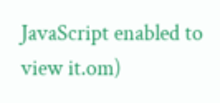JavaScript enabled to view it.om)